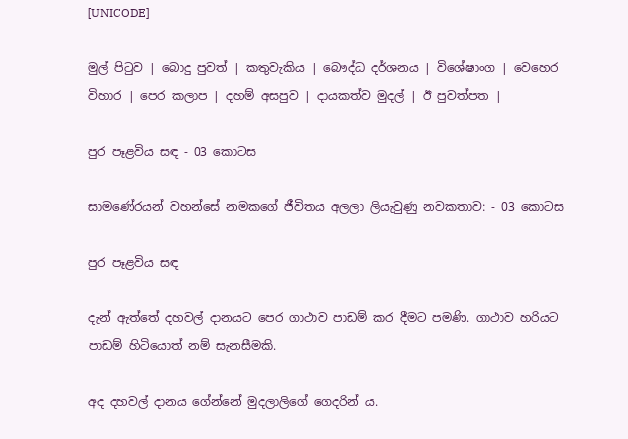[UNICODE]

මුල් පිටුව | බොදු පුවත් | කතුවැකිය | බෞද්ධ දර්ශනය | විශේෂාංග | වෙහෙර විහාර | පෙර කලාප | දහම් අසපුව | දායකත්ව මුදල් | ඊ පුවත්පත |

පුර පෑළවිය සඳ - 03 කොටස

සාමණේරයන් වහන්සේ නමකගේ ජීවිතය අලලා ලියැවුණු නවකතාව: - 03 කොටස

පුර පෑළවිය සඳ

දැන් ඇත්තේ දහවල් දානයට පෙර ගාථාව පාඩම් කර දීමට පමණි. ගාථාව හරියට පාඩම් හිටියොත් නම් සැනසීමකි.

අද දහවල් දානය ගේන්නේ මුදලාලිගේ ගෙදරින් ය.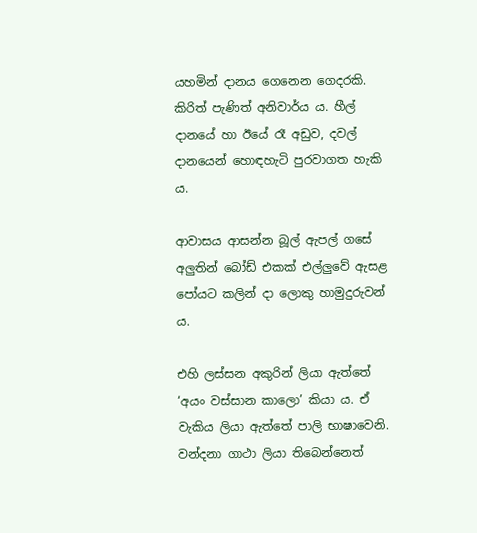යහමින් දානය ගෙනෙන ගෙදරකි. කිරිත් පැණිත් අනිවාර්ය ය. හීල් දානයේ හා ඊයේ රෑ අඩුව, දවල් දානයෙන් හොඳහැටි පුරවාගත හැකි ය.

ආවාසය ආසන්න බූල් ඇපල් ගසේ අලුතින් බෝඩ් එකක් එල්ලුවේ ඇසළ පෝයට කලින් දා ලොකු හාමුදුරුවන් ය.

එහි ලස්සන අකුරින් ලියා ඇත්තේ ‘අයං වස්සාන කාලො’ කියා ය. ඒ වැකිය ලියා ඇත්තේ පාලි භාෂාවෙනි. වන්දනා ගාථා ලියා තිබෙන්නෙත්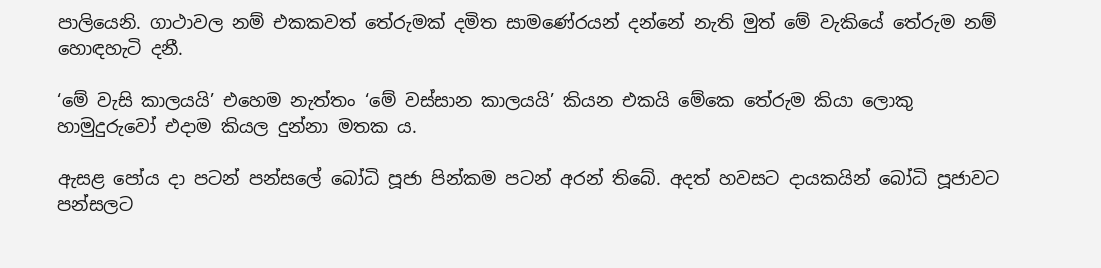පාලියෙනි. ගාථාවල නම් එකකවත් තේරුමක් දමිත සාමණේරයන් දන්නේ නැති මුත් මේ වැකියේ තේරුම නම් හොඳහැටි දනී.

‘මේ වැසි කාලයයි’ එහෙම නැත්තං ‘මේ වස්සාන කාලයයි’ කියන එකයි මේකෙ තේරුම කියා ලොකු හාමුදුරුවෝ එදාම කියල දුන්නා මතක ය.

ඇසළ පෝය දා පටන් පන්සලේ බෝධි පූජා පින්කම පටන් අරන් තිබේ. අදත් හවසට දායකයින් බෝධි පූජාවට පන්සලට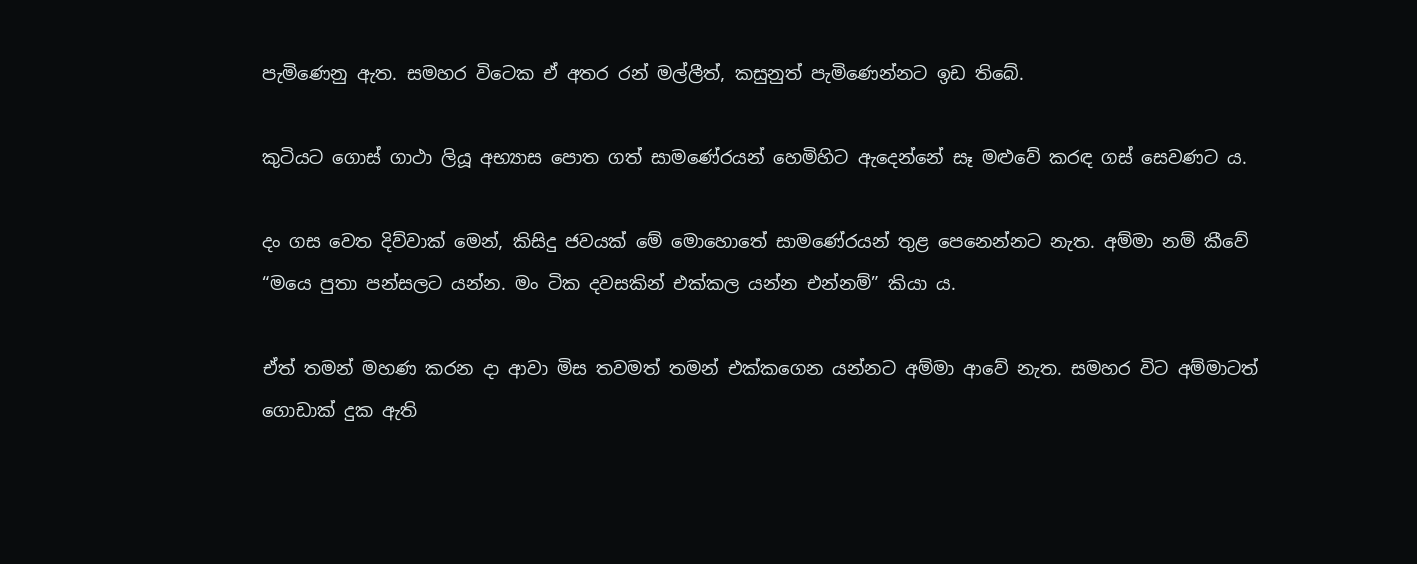පැමිණෙනු ඇත. සමහර විටෙක ඒ අතර රන් මල්ලීත්, කසුනුත් පැමිණෙන්නට ඉඩ තිබේ.

කුටියට ගොස් ගාථා ලියූ අභ්‍යාස පොත ගත් සාමණේරයන් හෙමිහිට ඇදෙන්නේ සෑ මළුවේ කරඳ ගස් සෙවණට ය.

දං ගස වෙත දිව්වාක් මෙන්, කිසිදු ජවයක් මේ මොහොතේ සාමණේරයන් තුළ පෙනෙන්නට නැත. අම්මා නම් කීවේ “මයෙ පුතා පන්සලට යන්න. මං ටික දවසකින් එක්කල යන්න එන්නම්” කියා ය.

ඒත් තමන් මහණ කරන දා ආවා මිස තවමත් තමන් එක්කගෙන යන්නට අම්මා ආවේ නැත. සමහර විට අම්මාටත් ගොඩාක් දුක ඇති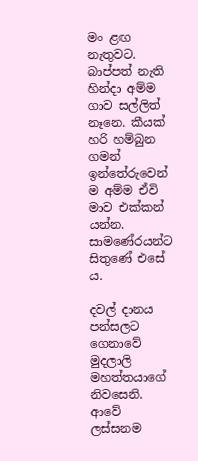මං ළඟ නැතුවට. බාප්පත් නැති හින්දා අම්ම ගාව සල්ලිත් නෑනෙ. කීයක් හරි හම්බුන ගමන් ඉන්තේරුවෙන් ම අම්ම ඒවි මාව එක්කන් යන්න. සාමණේරයන්ට සිතුණේ එසේ ය.

දවල් දානය පන්සලට ගෙනාවේ මුදලාලි මහත්තයාගේ නිවසෙනි. ආවේ ලස්සනම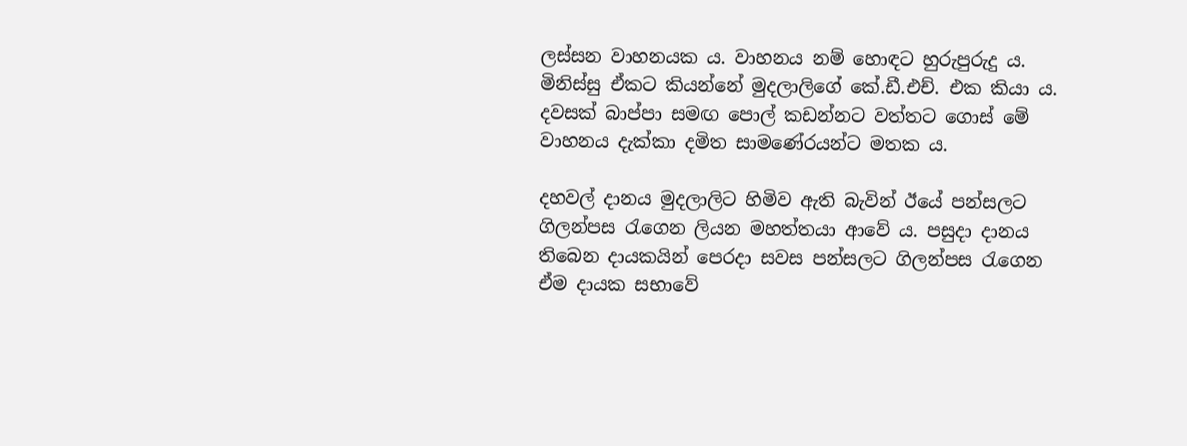ලස්සන වාහනයක ය. වාහනය නම් හොඳට හුරුපුරුදු ය. මිනිස්සු ඒකට කියන්නේ මුදලාලිගේ කේ.ඩී.එච්. එක කියා ය. දවසක් බාප්පා සමඟ පොල් කඩන්නට වත්තට ගොස් මේ වාහනය දැක්කා දමිත සාමණේරයන්ට මතක ය.

දහවල් දානය මුදලාලිට හිමිව ඇති බැවින් ඊයේ පන්සලට ගිලන්පස රැගෙන ලියන මහත්තයා ආවේ ය. පසුදා දානය තිබෙන දායකයින් පෙරදා සවස පන්සලට ගිලන්පස රැගෙන ඒම දායක සභාවේ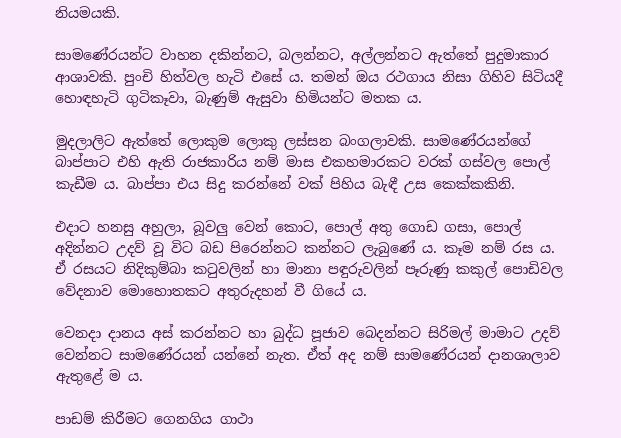නියමයකි.

සාමණේරයන්ට වාහන දකින්නට, බලන්නට, අල්ලන්නට ඇත්තේ පුදුමාකාර ආශාවකි. පුංචි හිත්වල හැටි එසේ ය. තමන් ඔය රථගාය නිසා ගිහිව සිටියදී හොඳහැටි ගුටිකෑවා, බැණුම් ඇසුවා හිමියන්ට මතක ය.

මුදලාලිට ඇත්තේ ලොකුම ලොකු ලස්සන බංගලාවකි. සාමණේරයන්ගේ බාප්පාට එහි ඇති රාජකාරිය නම් මාස එකහමාරකට වරක් ගස්වල පොල් කැඩීම ය. බාප්පා එය සිදු කරන්නේ වක් පිහිය බැඳී උස කෙක්කකිනි.

එදාට හනසු අහුලා, බූවලු වෙන් කොට, පොල් අතු ගොඩ ගසා, පොල් අදින්නට උදව් වූ විට බඩ පිරෙන්නට කන්නට ලැබුණේ ය. කෑම නම් රස ය. ඒ රසයට නිදිකුම්බා කටුවලින් හා මානා පඳුරුවලින් පෑරුණු කකුල් පොඩිවල වේදනාව මොහොතකට අතුරුදහන් වී ගියේ ය.

වෙනදා දානය අස් කරන්නට හා බුද්ධ පූජාව බෙදන්නට සිරිමල් මාමාට උදව් වෙන්නට සාමණේරයන් යන්නේ නැත. ඒත් අද නම් සාමණේරයන් දානශාලාව ඇතුළේ ම ය.

පාඩම් කිරීමට ගෙනගිය ගාථා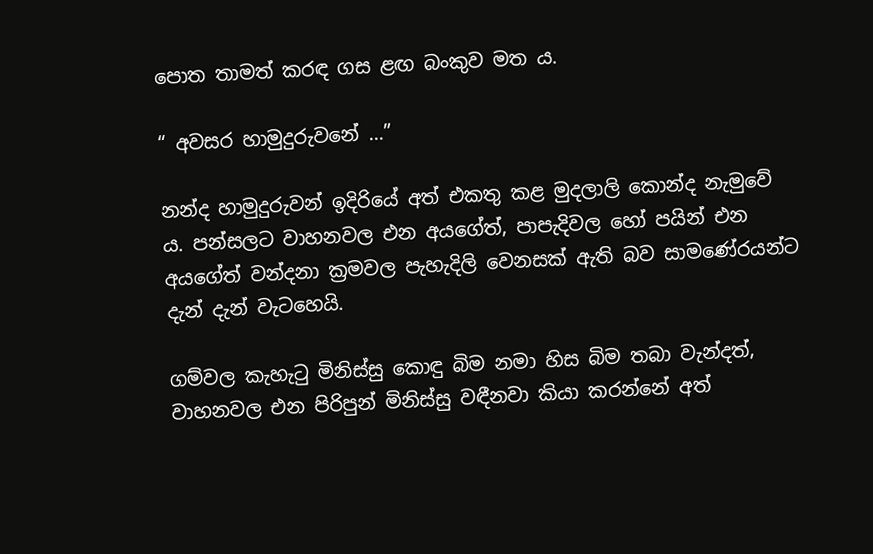පොත තාමත් කරඳ ගස ළඟ බංකුව මත ය.

“ අවසර හාමුදුරුවනේ ...”

නන්ද හාමුදුරුවන් ඉදිරියේ අත් එකතු කළ මුදලාලි කොන්ද නැමුවේ ය. පන්සලට වාහනවල එන අයගේත්, පාපැදිවල හෝ පයින් එන අයගේත් වන්දනා ක්‍රමවල පැහැදිලි වෙනසක් ඇති බව සාමණේරයන්ට දැන් දැන් වැටහෙයි.

ගම්වල කැහැටු මිනිස්සු කොඳු බිම නමා හිස බිම තබා වැන්දත්, වාහනවල එන පිරිපුන් මිනිස්සු වඳීනවා කියා කරන්නේ අත්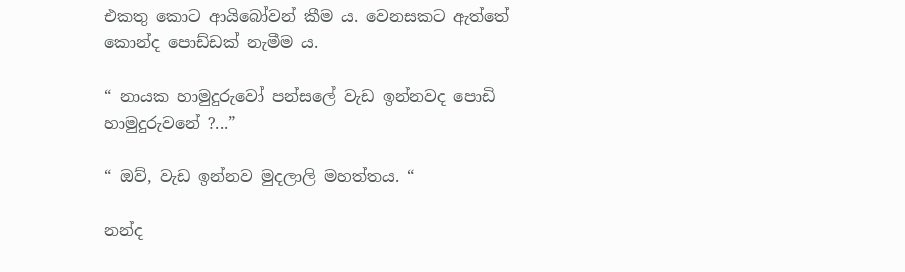එකතු කොට ආයිබෝවන් කීම ය. වෙනසකට ඇත්තේ කොන්ද පොඩ්ඩක් නැමීම ය.

“ නායක හාමුදුරුවෝ පන්සලේ වැඩ ඉන්නවද පොඩි හාමුදුරුවනේ ?...”

“ ඔව්, වැඩ ඉන්නව මුදලාලි මහත්තය. “

නන්ද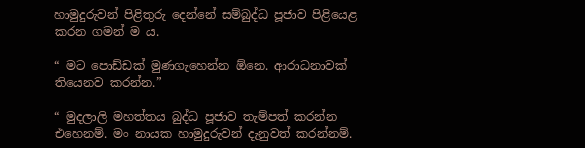හාමුදුරුවන් පිළිතුරු දෙන්නේ සම්බුද්ධ පූජාව පිළියෙළ කරන ගමන් ම ය.

“ මට පොඩ්ඩක් මුණගැහෙන්න ඕනෙ. ආරාධනාවක් තියෙනව කරන්න.”

“ මුදලාලි මහත්තය බුද්ධ පූජාව තැම්පත් කරන්න එහෙනම්. මං නායක හාමුදුරුවන් දැනුවත් කරන්නම්.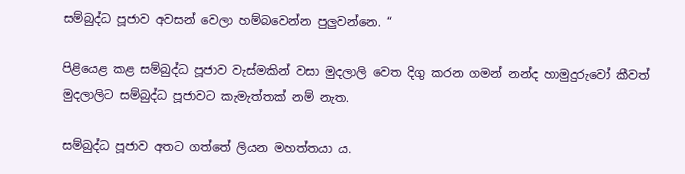සම්බුද්ධ පූජාව අවසන් වෙලා හම්බවෙන්න පුලුවන්නෙ. “

පිළියෙළ කළ සම්බුද්ධ පූජාව වැස්මකින් වසා මුදලාලි වෙත දිගු කරන ගමන් නන්ද හාමුදුරුවෝ කීවත් මුදලාලිට සම්බුද්ධ පූජාවට කැමැත්තක් නම් නැත.

සම්බුද්ධ පූජාව අතට ගත්තේ ලියන මහත්තයා ය.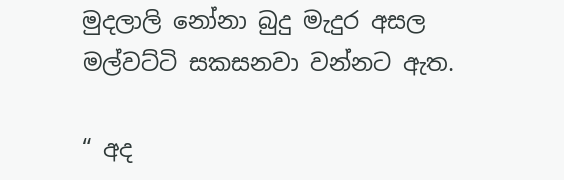මුදලාලි නෝනා බුදු මැදුර අසල මල්වට්ටි සකසනවා වන්නට ඇත.

“ අද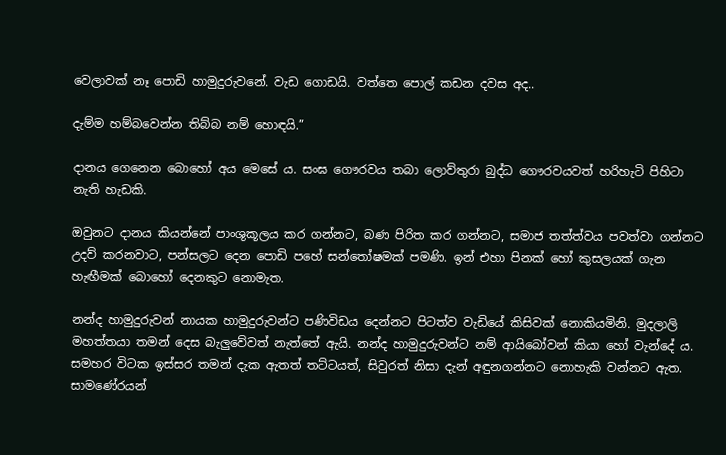වෙලාවක් නෑ පොඩි හාමුදුරුවනේ. වැඩ ගොඩයි. වත්තෙ පොල් කඩන දවස අද..

දැම්ම හම්බවෙන්න තිබ්බ නම් හොඳයි.”

දානය ගෙනෙන බොහෝ අය මෙසේ ය. සංඝ ගෞරවය තබා ලොව්තුරා බුද්ධ ගෞරවයවත් හරිහැටි පිහිටා නැති හැඩකි.

ඔවුනට දානය කියන්නේ පාංශුකූලය කර ගන්නට, බණ පිරිත කර ගන්නට, සමාජ තත්ත්වය පවත්වා ගන්නට උදව් කරනවාට, පන්සලට දෙන පොඩි පහේ සන්තෝෂමක් පමණි. ඉන් එහා පිනක් හෝ කුසලයක් ගැන හැඟීමක් බොහෝ දෙනකුට නොමැත.

නන්ද හාමුදුරුවන් නායක හාමුදුරුවන්ට පණිවිඩය දෙන්නට පිටත්ව වැඩියේ කිසිවක් නොකියමිනි. මුදලාලි මහත්තයා තමන් දෙස බැලුවේවත් නැත්තේ ඇයි. නන්ද හාමුදුරුවන්ට නම් ආයිබෝවන් කියා හෝ වැන්දේ ය. සමහර විටක ඉස්සර තමන් දැක ඇතත් තට්ටයත්, සිවුරත් නිසා දැන් අඳුනගන්නට නොහැකි වන්නට ඇත. සාමණේරයන්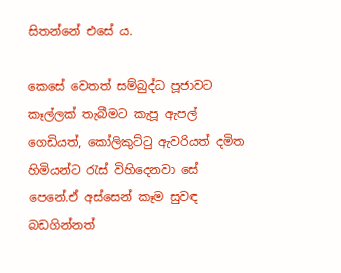සිතන්නේ එසේ ය.

කෙසේ වෙතත් සම්බුද්ධ පූජාවට කෑල්ලක් තැබීමට කැපූ ඇපල් ගෙඩියත්, කෝලිකුට්ටු ඇවරියත් දමිත හිමියන්ට රැස් විහිදෙනවා සේ පෙනේ.ඒ අස්සෙන් කෑම සුවඳ බඩගින්නත්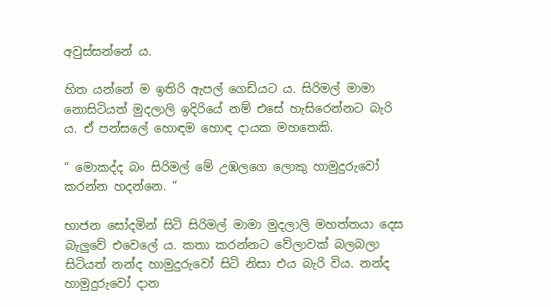අවුස්සන්නේ ය.

හිත යන්නේ ම ඉතිරි ඇපල් ගෙඩියට ය. සිරිමල් මාමා නොසිටියත් මුදලාලි ඉදිරියේ නම් එසේ හැසිරෙන්නට බැරි ය. ඒ පන්සලේ හොඳම හොඳ දායක මහතෙකි.

“ මොකද්ද බං සිරිමල් මේ උඹලගෙ ලොකු හාමුදුරුවෝ කරන්න හදන්නෙ. “

භාජන සෝදමින් සිටි සිරිමල් මාමා මුදලාලි මහත්තයා දෙස බැලුවේ එවෙලේ ය. කතා කරන්නට වේලාවක් බලබලා සිටියත් නන්ද හාමුදුරුවෝ සිටි නිසා එය බැරි විය. නන්ද හාමුදුරුවෝ දාන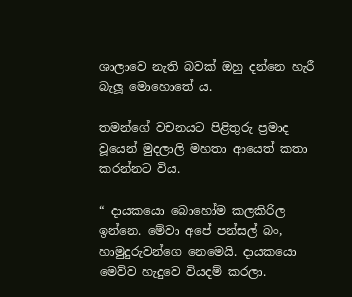ශාලාවෙ නැති බවක් ඔහු දන්නෙ හැරී බැලූ මොහොතේ ය.

තමන්ගේ වචනයට පිළිතුරු ප්‍රමාද වූයෙන් මුදලාලි මහතා ආයෙත් කතා කරන්නට විය.

“ දායකයො බොහෝම කලකිරිල ඉන්නෙ. මේවා අපේ පන්සල් බං, හාමුදුරුවන්ගෙ නෙමෙයි. දායකයො මෙව්ව හැදුවෙ වියදම් කරලා.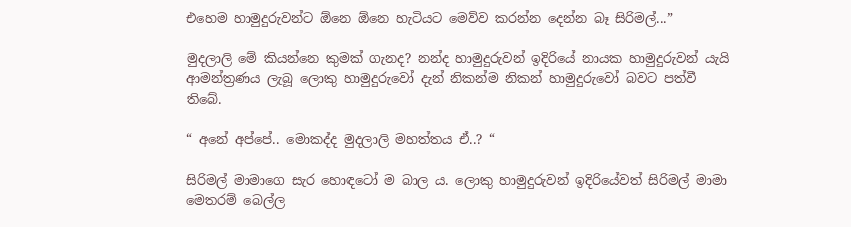එහෙම හාමුදුරුවන්ට ඕනෙ ඕනෙ හැටියට මෙව්ව කරන්න දෙන්න බෑ සිරිමල්...”

මුදලාලි මේ කියන්නෙ කුමක් ගැනද? නන්ද හාමුදුරුවන් ඉදිරියේ නායක හාමුදුරුවන් යැයි ආමන්ත්‍රණය ලැබූ ලොකු හාමුදුරුවෝ දැන් නිකන්ම නිකන් හාමුදුරුවෝ බවට පත්වී තිබේ.

“ අනේ අප්පේ.. මොකද්ද මුදලාලි මහත්තය ඒ..? “

සිරිමල් මාමාගෙ සැර හොඳටෝ ම බාල ය. ලොකු හාමුදුරුවන් ඉදිරියේවත් සිරිමල් මාමා මෙතරම් බෙල්ල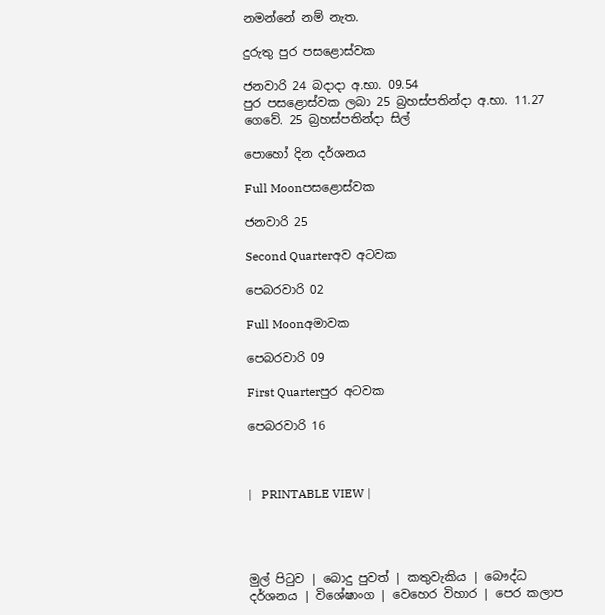නමන්නේ නම් නැත.

දුරුතු පුර පසළොස්වක

ජනවාරි 24 බදාදා අ.භා. 09.54
පුර පසළොස්වක ලබා 25 බ්‍රහස්පතින්දා අ.භා. 11.27 ගෙවේ. 25 බ්‍රහස්පතින්දා සිල්

පොහෝ දින දර්ශනය

Full Moonපසළොස්වක

ජනවාරි 25

Second Quarterඅව අටවක

පෙබරවාරි 02

Full Moonඅමාවක

පෙබරවාරි 09

First Quarterපුර අටවක

පෙබරවාරි 16



|   PRINTABLE VIEW |




මුල් පිටුව | බොදු පුවත් | කතුවැකිය | බෞද්ධ දර්ශනය | විශේෂාංග | වෙහෙර විහාර | පෙර කලාප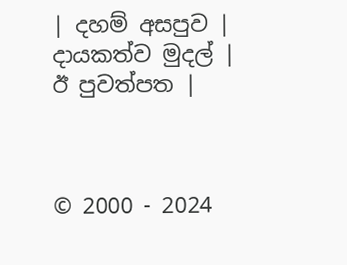| දහම් අසපුව | දායකත්ව මුදල් | ඊ පුවත්පත |



© 2000 - 2024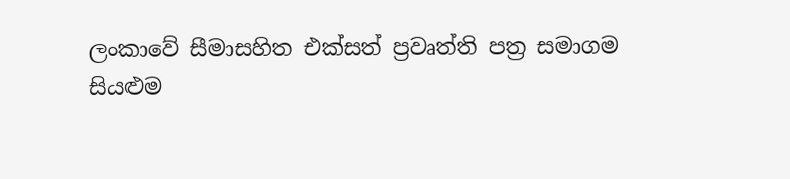ලංකාවේ සීමාසහිත එක්සත් ප්‍රවෘත්ති පත්‍ර සමාගම
සියළුම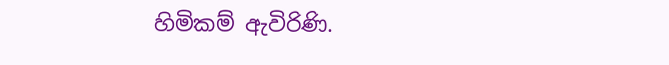හිමිකම් ඇවිරිණි.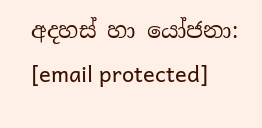අදහස් හා යෝජනා: [email protected]